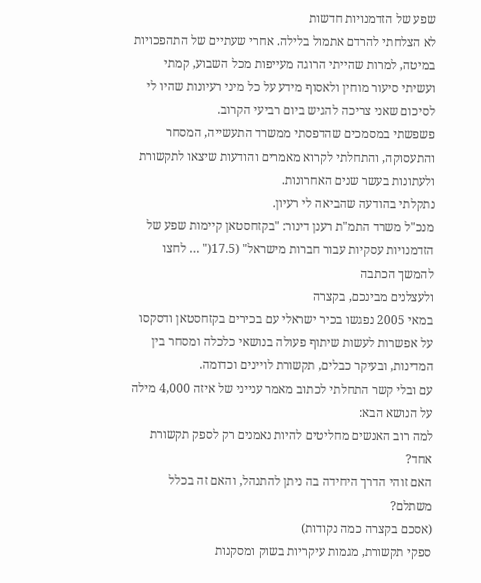שפע של הזדמנויות חדשות
לא הצלחתי להרדם אתמול בלילה. אחרי שעתיים של התהפכויות במיטה, למרות שהייתי הרוגה מעייפות מכל השבוע, קמתי ועשיתי סיעור מוחין ולאסוף מידע על כל מיני רעיונות שהיו לי לסיכום שאני צריכה להגיש ביום רביעי הקרוב.
פשפשתי במסמכים שהדפסתי ממשרד התעשייה, המסחר והתעסוקה, והתחלתי לקרוא מאמרים והודעות שיצאו לתקשורת ולעתונות בעשר שנים האחרונות.
נתקלתי בהודעה שהביאה לי רעיון.
מנכ"ל משרד התמ"ת רענן דינור: "בקזחסטאן קיימות שפע של הזדמנויות עסקיות עבור חברות מישראל" (17.5(" … לחצו להמשך הכתבה
ולעצלנים מבינכם, בקצרה
במאי 2005 נפגשו בכיר ישראלי עם בכירים בקזחסטאן ודסקסו על אפשרות לעשות שיתוף פעולה בנושאי כלכלה ומסחר בין המדינות, ובעיקר כבלים, תקשורת לויינים וכדומה.
עם ובלי קשר התחלתי לכתוב מאמר ענייני של איזה 4,000 מילה על הנושא הבא:
למה רוב האנשים מחליטים להיות נאמנים רק לספק תקשורת אחד?
האם זוהי הדרך היחידה בה ניתן להתנהל, והאם זה בכלל משתלם?
(אסכם בקצרה כמה נקודות)
ספקי תקשורת, מגמות עיקריות בשוק ומסקנות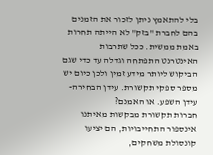בלי להתאמץ ניתן לזכור את הזמנים בהם לחברת "בזק" לא הייתה תחרות באמת ממשית. ככל שתרבות האינטרנט התפתחה וגדלה עד כדי שגם הביקוש ליותר מידע זמין ולכן כיום יש מספר ספקי תקשורת. עידן הבחירה- עידן השפע. או האמנם?
חברות תקשורת מבקשות מאיתנו אינספור התחייבויות, הם יציעו קונסולת משחקים,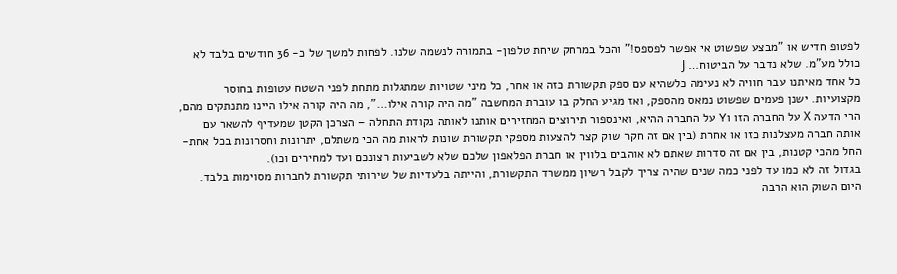לפטופ חדיש או "מבצע שפשוט אי אפשר לפספס!" והכל במרחק שיחת טלפון- בתמורה לנשמה שלנו. לפחות למשך של כ- 36 חודשים בלבד לא כולל מע"מ. שלא נדבר על הביטוח… J
כל אחד מאיתנו עבר חוויה לא נעימה כלשהיא עם ספק תקשורת כזה או אחר, כל מיני שטויות שמתגלות מתחת לפני השטח עטופות בחוסר מקצועיות. ישנן פעמים שפשוט נמאס מהספק, ואז מגיע החלק בו עוברת המחשבה "מה היה קורה אילו…", מה היה קורה אילו היינו מתנתקים מהם, הרי הדעה X על החברה הזו וY על החברה ההיא, ואינספור תירוצים המחזירים אותנו לאותה נקודת התחלה – הצרכן הקטן שמעדיף להשאר עם אותה חברה מעצלנות כזו או אחרת (בין אם זה חקר שוק קצר להצעות מספקי תקשורת שונות לראות מה הכי משתלם, יתרונות וחסרונות בכל אחת- החל מהכי קטנות, בין אם זה סדרות שאתם לא אוהבים בלווין או חברת הפלאפון שלכם שלא לשביעות רצונכם ועד למחירים וכו).
בגדול זה לא כמו עד לפני כמה שנים שהיה צריך לקבל רשיון ממשרד התקשורת, והייתה בלעדיות של שירותי תקשורת לחברות מסוימות בלבד. היום השוק הוא הרבה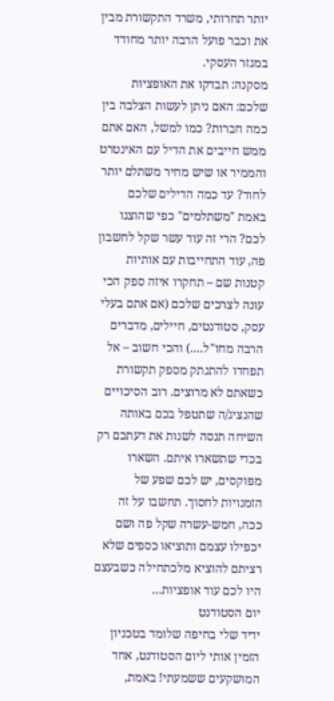יותר תחרותי, משרד התקשורת מבין את וכבר פועל הרבה יותר מחודד במגזר העסקי.
מסקנה: תבדקו את האופציות שלכם: האם ניתן לעשות הצלבה בין כמה חברות? כמו למשל, האם אתם ממש חייבים את הדיל עם האינטרט והממיר או שיש מחיר משתלם יותר לחוד? עד כמה הדילים שלכם באמת "משתלמים" כפי שהוצגו לכם? הרי זה עוד עשר שקל לחשבון פה, עוד התחייבות עם אותיות קטנות שם – תחקרו איזה ספק הכי עונה לצרכים שלכם (אם אתם בעלי עסק, סטודנטים, חיילים, מדברים הרבה מחו"ל….) והכי חשוב – אל תפחדו להתנתק מספק תקשורת כשאתם לא מרוצים. רוב הסיכויים שהנציג/ה שתטפל בכם באותה השיחה תנסה לשנות את דעתכם רק בכדי שתשארו איתם. השארו מפוקסים, יש לכם שפע של הזמנויות לחסוך. תחשבו על זה ככה, חמש-עשרה שקל פה ושם יכפילו עצמם ותוציאו כספים שלא רציתם להוציא מלכתחילה כשבעצם היו לכם עוד אופציות…
יום הסטודנט
ידיד שלי בחיפה שלומד בטכניון הזמין אותי ליום הסטודנט, אחד המושקעים ששמעתי! באמת,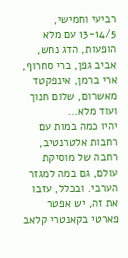רביעי וחמישי, 13-14/5 עם מלא הופעות, הדג נחש, אביב גפן, ברי סחרוף, ארי ברמן, אינפקטד מאשרום, שלום חנוך ועוד מלא…
יהיו כמה במות עם רחבות אלטרנטיב, רחבה של מוסיקת עולם, גם במה למגזר הערבי. ובכלל, עזבו את זה, יש אפטר פארטי בקאנטרי קלאב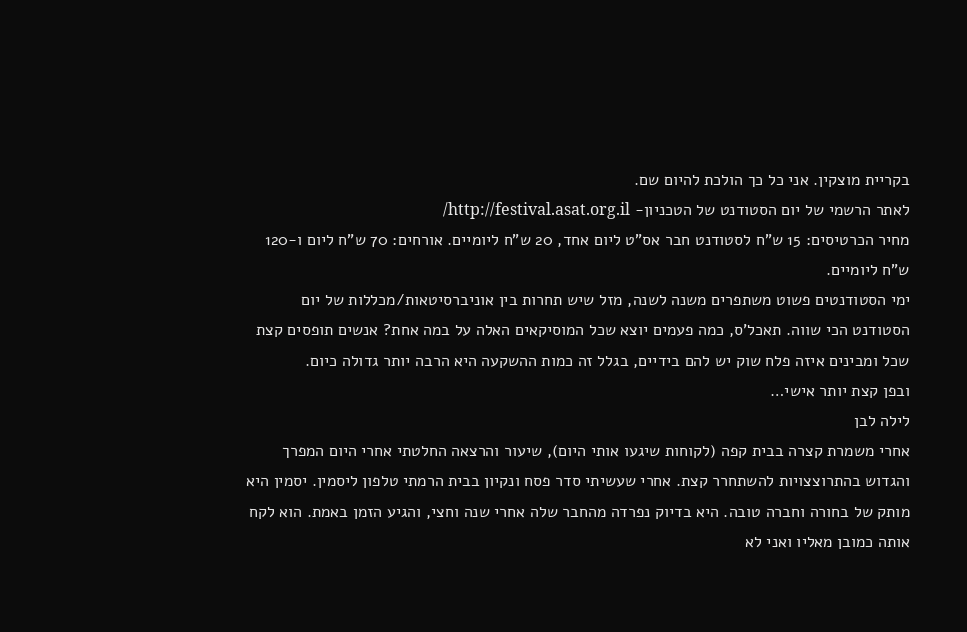בקריית מוצקין. אני כל כך הולכת להיום שם.
לאתר הרשמי של יום הסטודנט של הטכניון- http://festival.asat.org.il/
מחיר הכרטיסים: 15 ש"ח לסטודנט חבר אס"ט ליום אחד, 20 ש"ח ליומיים. אורחים: 70 ש"ח ליום ו-120 ש"ח ליומיים.
ימי הסטודנטים פשוט משתפרים משנה לשנה, מזל שיש תחרות בין אוניברסיטאות/מכללות של יום הסטודנט הכי שווה. תאכל'ס, כמה פעמים יוצא שכל המוסיקאים האלה על במה אחת? אנשים תופסים קצת שכל ומבינים איזה פלח שוק יש להם בידיים, בגלל זה כמות ההשקעה היא הרבה יותר גדולה כיום.
ובפן קצת יותר אישי…
לילה לבן
אחרי משמרת קצרה בבית קפה (לקוחות שיגעו אותי היום), שיעור והרצאה החלטתי אחרי היום המפרך והגדוש בהתרוצצויות להשתחרר קצת. אחרי שעשיתי סדר פסח ונקיון בבית הרמתי טלפון ליסמין. יסמין היא מותק של בחורה וחברה טובה. היא בדיוק נפרדה מהחבר שלה אחרי שנה וחצי, והגיע הזמן באמת. הוא לקח אותה כמובן מאליו ואני לא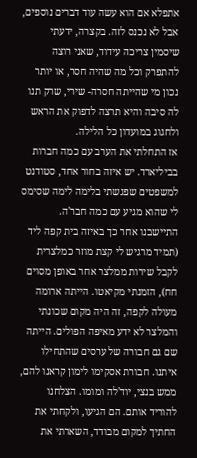אתפלא אם הוא עשה עוד דברים נוספים, אבל לא נכנס לזה. בקצרה, ידעתי שיסמין צריכה עידוד, שאני רוצה להתפרק וכל מה שהיה חסר, או יותר נכון מי שהייתה חסרה- שירי, שרק תנו לה סיבה והיא תרצה לדפוק את הראש ולחגוג במועדון כל הלילה.
אז התחלתי את הערב עם כמה חברות בביליארד. יש איזה בחור אחד, סטודנט למשפטים שפגשתי בלימה לימה שסימס לי שהוא מגיע עם כמה חבר'ה. התיישבנו אחר כך באיזה בית קפה ליד (תמיד מרגיש לי קצת מוזר כמלצרית לקבל שירות ממלצר אחר באופן מסוים חח), הזמנתי מקיאטו. הייתה ארומה מעולה לקפה, זה היה מקום שכונתי והמלצר לא ידע מאיפה הפולים. הייתה שם גם חבורה של ערסים שהתחילו איתנו. חבורת אסקימו לימון קראנו להם, ממש בנצי, יוד'לה ומומו. הצלחנו להוריד אותם. הם הגיעו, ולקחתי את החתיך למקום מבודד, השארתי את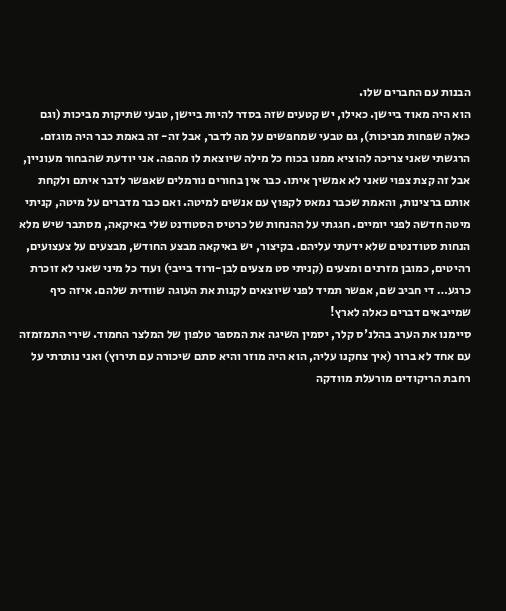הבנות עם החברים שלו.
הוא היה מאוד ביישן. כאילו, יש קטעים שזה בסדר להיות ביישן, טבעי שתיקות מביכות (וגם כאלה שפחות מביכות), גם טבעי שמחפשים על מה לדבר, אבל זה- זה באמת כבר היה מוגזם. הרגשתי שאני צריכה להוציא ממנו בכוח כל מילה שיוצאת לו מהפה. אני יודעת שהבחור מעוניין, אבל זה קצת צפוי שאני לא אמשיך איתו. כבר אין בחורים נורמלים שאפשר לדבר איתם ולקחת אותם ברצינות, והאמת שכבר נמאס לקפוץ עם אנשים למיטה. ואם כבר מדברים על מיטה, קניתי מיטה חדשה לפני יומיים. חגגתי על ההנחות של כרטיס הסטודנט שלי באיקאה, מסתבר שיש מלא הנחות סטודנטים שלא ידעתי עליהם. בקיצור, יש באיקאה מבצע החודש, מבצעים על צעצועים, רהיטים, כמובן מזרנים ומצעים (קניתי סט מצעים לבן-ורוד בייבי) ועוד כל מיני שאני לא זוכרת כרגע… די חביב שם, אפשר תמיד לפני שיוצאים לקנות את העוגה שוודית שלהם. איזה כיף שמייבאים דברים כאלה לארץ!
סיימנו את הערב בהלנ'ס קלר, יסמין השיגה את המספר טלפון של המלצר החמוד. שירי התמזמזה עם אחד לא ברור (איך צחקנו עליה, הוא היה מוזר והיא סתם שיכורה עם תירוץ) ואני נותרתי על רחבת הריקודים מורעלת מוודקה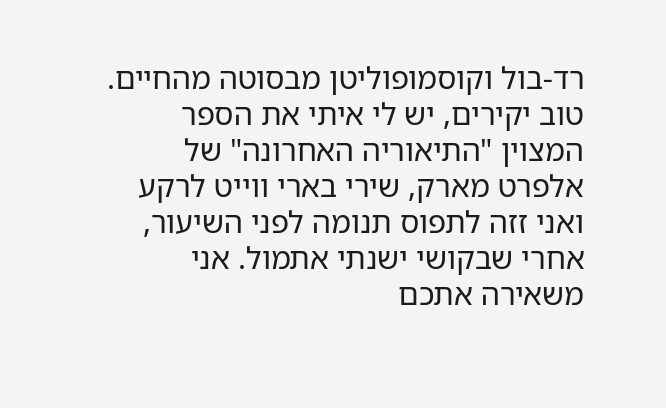רד-בול וקוסמופוליטן מבסוטה מהחיים.
טוב יקירים, יש לי איתי את הספר המצוין "התיאוריה האחרונה" של אלפרט מארק, שירי בארי ווייט לרקע ואני זזה לתפוס תנומה לפני השיעור, אחרי שבקושי ישנתי אתמול. אני משאירה אתכם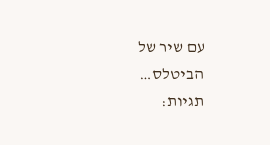עם שיר של הביטלס…
תגיות: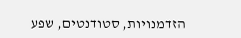הזדמנויות, סטודנטים, שפע